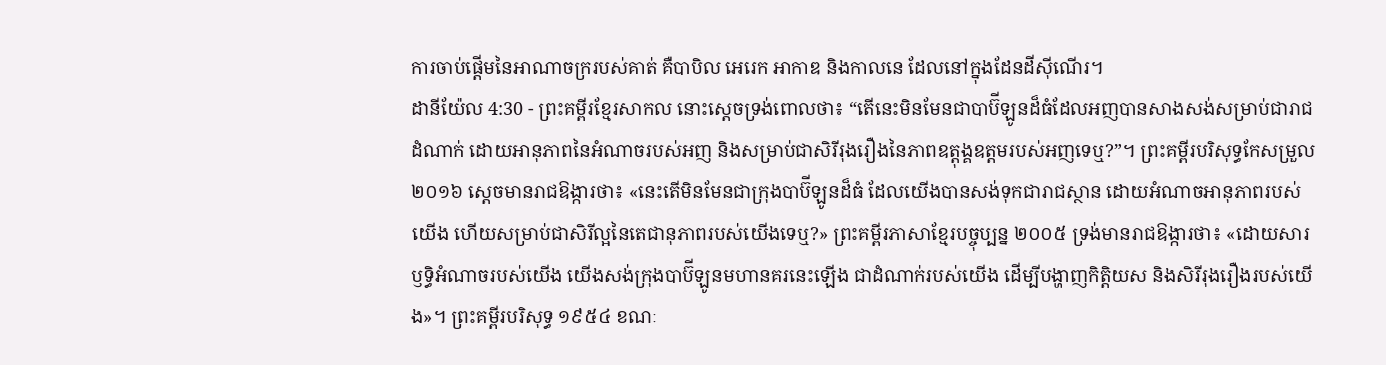ការចាប់ផ្ដើមនៃអាណាចក្ររបស់គាត់ គឺបាបិល អេរេក អាកាឌ និងកាលនេ ដែលនៅក្នុងដែនដីស៊ីណើរ។
ដានីយ៉ែល 4:30 - ព្រះគម្ពីរខ្មែរសាកល នោះស្ដេចទ្រង់ពោលថា៖ “តើនេះមិនមែនជាបាប៊ីឡូនដ៏ធំដែលអញបានសាងសង់សម្រាប់ជារាជដំណាក់ ដោយអានុភាពនៃអំណាចរបស់អញ និងសម្រាប់ជាសិរីរុងរឿងនៃភាពឧត្ដុង្គឧត្ដមរបស់អញទេឬ?”។ ព្រះគម្ពីរបរិសុទ្ធកែសម្រួល ២០១៦ ស្ដេចមានរាជឱង្ការថា៖ «នេះតើមិនមែនជាក្រុងបាប៊ីឡូនដ៏ធំ ដែលយើងបានសង់ទុកជារាជស្ថាន ដោយអំណាចអានុភាពរបស់យើង ហើយសម្រាប់ជាសិរីល្អនៃតេជានុភាពរបស់យើងទេឬ?» ព្រះគម្ពីរភាសាខ្មែរបច្ចុប្បន្ន ២០០៥ ទ្រង់មានរាជឱង្ការថា៖ «ដោយសារឫទ្ធិអំណាចរបស់យើង យើងសង់ក្រុងបាប៊ីឡូនមហានគរនេះឡើង ជាដំណាក់របស់យើង ដើម្បីបង្ហាញកិត្តិយស និងសិរីរុងរឿងរបស់យើង»។ ព្រះគម្ពីរបរិសុទ្ធ ១៩៥៤ ខណៈ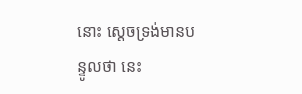នោះ ស្តេចទ្រង់មានបន្ទូលថា នេះ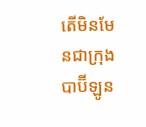តើមិនមែនជាក្រុងបាប៊ីឡូន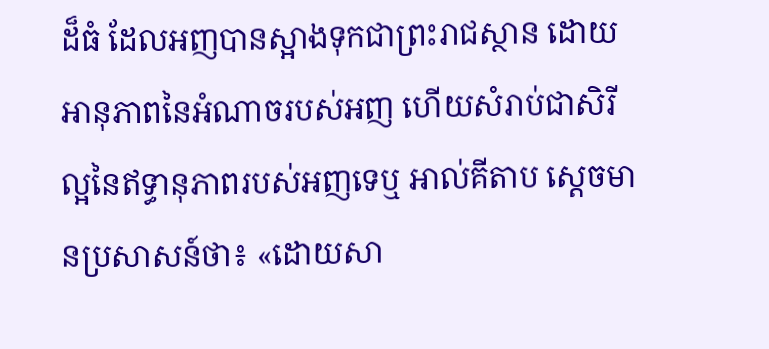ដ៏ធំ ដែលអញបានស្អាងទុកជាព្រះរាជស្ថាន ដោយអានុភាពនៃអំណាចរបស់អញ ហើយសំរាប់ជាសិរីល្អនៃឥទ្ធានុភាពរបស់អញទេឬ អាល់គីតាប ស្តេចមានប្រសាសន៍ថា៖ «ដោយសា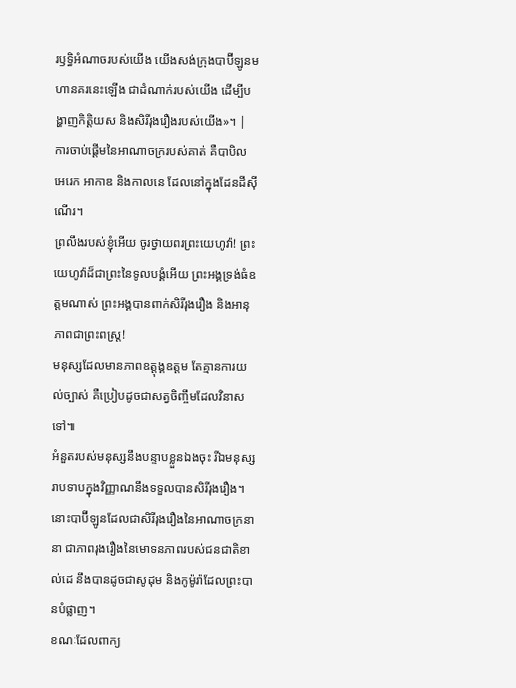រឫទ្ធិអំណាចរបស់យើង យើងសង់ក្រុងបាប៊ីឡូនមហានគរនេះឡើង ជាដំណាក់របស់យើង ដើម្បីបង្ហាញកិត្តិយស និងសិរីរុងរឿងរបស់យើង»។ |
ការចាប់ផ្ដើមនៃអាណាចក្ររបស់គាត់ គឺបាបិល អេរេក អាកាឌ និងកាលនេ ដែលនៅក្នុងដែនដីស៊ីណើរ។
ព្រលឹងរបស់ខ្ញុំអើយ ចូរថ្វាយពរព្រះយេហូវ៉ា! ព្រះយេហូវ៉ាដ៏ជាព្រះនៃទូលបង្គំអើយ ព្រះអង្គទ្រង់ធំឧត្ដមណាស់ ព្រះអង្គបានពាក់សិរីរុងរឿង និងអានុភាពជាព្រះពស្ត្រ!
មនុស្សដែលមានភាពឧត្ដុង្គឧត្ដម តែគ្មានការយល់ច្បាស់ គឺប្រៀបដូចជាសត្វចិញ្ចឹមដែលវិនាសទៅ៕
អំនួតរបស់មនុស្សនឹងបន្ទាបខ្លួនឯងចុះ រីឯមនុស្សរាបទាបក្នុងវិញ្ញាណនឹងទទួលបានសិរីរុងរឿង។
នោះបាប៊ីឡូនដែលជាសិរីរុងរឿងនៃអាណាចក្រនានា ជាភាពរុងរឿងនៃមោទនភាពរបស់ជនជាតិខាល់ដេ នឹងបានដូចជាសូដុម និងកូម៉ូរ៉ាដែលព្រះបានបំផ្លាញ។
ខណៈដែលពាក្យ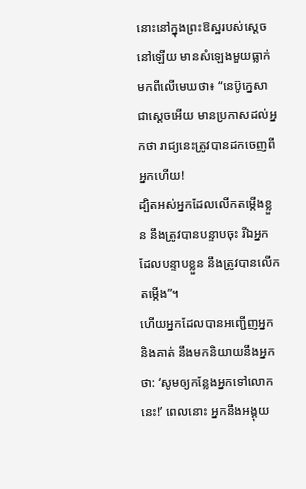នោះនៅក្នុងព្រះឱស្ឋរបស់ស្ដេចនៅឡើយ មានសំឡេងមួយធ្លាក់មកពីលើមេឃថា៖ “នេប៊ូក្នេសាជាស្ដេចអើយ មានប្រកាសដល់អ្នកថា រាជ្យនេះត្រូវបានដកចេញពីអ្នកហើយ!
ដ្បិតអស់អ្នកដែលលើកតម្កើងខ្លួន នឹងត្រូវបានបន្ទាបចុះ រីឯអ្នកដែលបន្ទាបខ្លួន នឹងត្រូវបានលើកតម្កើង”។
ហើយអ្នកដែលបានអញ្ជើញអ្នកនិងគាត់ នឹងមកនិយាយនឹងអ្នកថា: ‘សូមឲ្យកន្លែងអ្នកទៅលោកនេះ!’ ពេលនោះ អ្នកនឹងអង្គុយ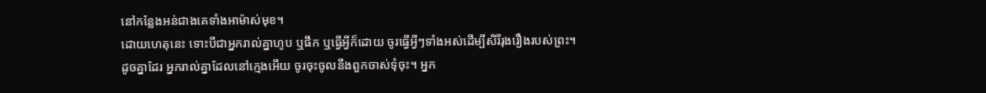នៅកន្លែងអន់ជាងគេទាំងអាម៉ាស់មុខ។
ដោយហេតុនេះ ទោះបីជាអ្នករាល់គ្នាហូប ឬផឹក ឬធ្វើអ្វីក៏ដោយ ចូរធ្វើអ្វីៗទាំងអស់ដើម្បីសិរីរុងរឿងរបស់ព្រះ។
ដូចគ្នាដែរ អ្នករាល់គ្នាដែលនៅក្មេងអើយ ចូរចុះចូលនឹងពួកចាស់ទុំចុះ។ អ្នក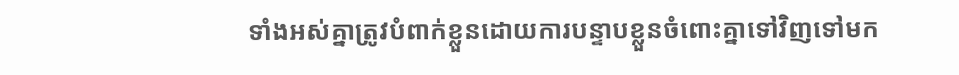ទាំងអស់គ្នាត្រូវបំពាក់ខ្លួនដោយការបន្ទាបខ្លួនចំពោះគ្នាទៅវិញទៅមក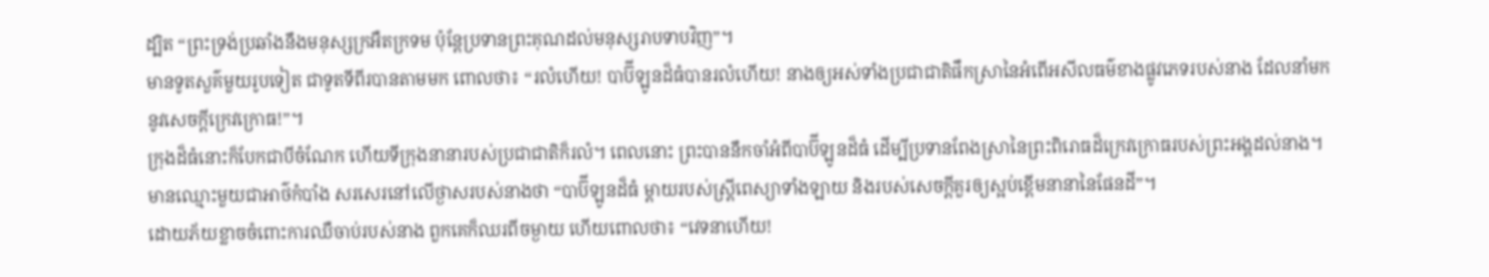ដ្បិត “ព្រះទ្រង់ប្រឆាំងនឹងមនុស្សក្រអឺតក្រទម ប៉ុន្តែប្រទានព្រះគុណដល់មនុស្សរាបទាបវិញ”។
មានទូតសួគ៌មួយរូបទៀត ជាទូតទីពីរបានតាមមក ពោលថា៖ “រលំហើយ! បាប៊ីឡូនដ៏ធំបានរលំហើយ! នាងឲ្យអស់ទាំងប្រជាជាតិផឹកស្រានៃអំពើអសីលធម៌ខាងផ្លូវភេទរបស់នាង ដែលនាំមកនូវសេចក្ដីក្រេវក្រោធ!”។
ក្រុងដ៏ធំនោះក៏បែកជាបីចំណែក ហើយទីក្រុងនានារបស់ប្រជាជាតិក៏រលំ។ ពេលនោះ ព្រះបាននឹកចាំអំពីបាប៊ីឡូនដ៏ធំ ដើម្បីប្រទានពែងស្រានៃព្រះពិរោធដ៏ក្រេវក្រោធរបស់ព្រះអង្គដល់នាង។
មានឈ្មោះមួយជាអាថ៌កំបាំង សរសេរនៅលើថ្ងាសរបស់នាងថា “បាប៊ីឡូនដ៏ធំ ម្ដាយរបស់ស្ត្រីពេស្យាទាំងឡាយ និងរបស់សេចក្ដីគួរឲ្យស្អប់ខ្ពើមនានានៃផែនដី”។
ដោយភ័យខ្លាចចំពោះការឈឺចាប់របស់នាង ពួកគេក៏ឈរពីចម្ងាយ ហើយពោលថា៖ “វេទនាហើយ!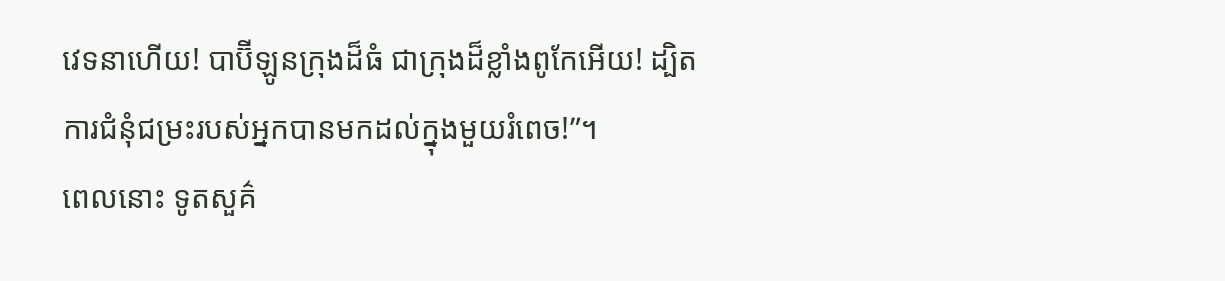វេទនាហើយ! បាប៊ីឡូនក្រុងដ៏ធំ ជាក្រុងដ៏ខ្លាំងពូកែអើយ! ដ្បិតការជំនុំជម្រះរបស់អ្នកបានមកដល់ក្នុងមួយរំពេច!”។
ពេលនោះ ទូតសួគ៌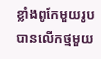ខ្លាំងពូកែមួយរូបបានលើកថ្មមួយ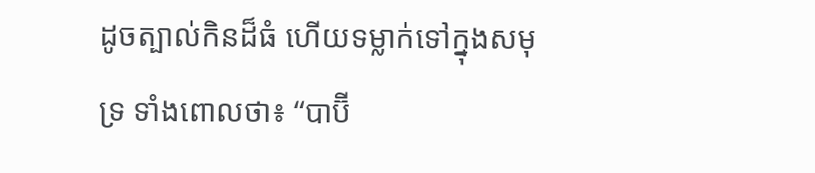ដូចត្បាល់កិនដ៏ធំ ហើយទម្លាក់ទៅក្នុងសមុទ្រ ទាំងពោលថា៖ “បាប៊ី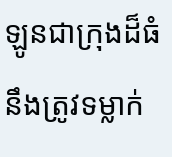ឡូនជាក្រុងដ៏ធំនឹងត្រូវទម្លាក់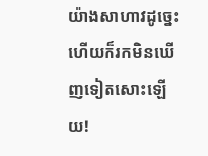យ៉ាងសាហាវដូច្នេះ ហើយក៏រកមិនឃើញទៀតសោះឡើយ!